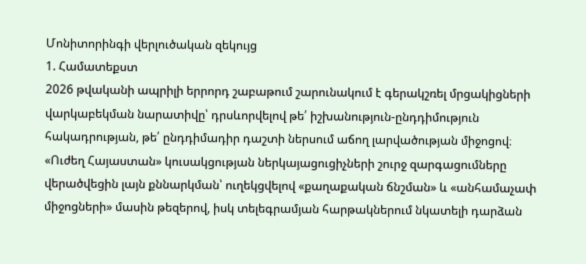Մոնիտորինգի վերլուծական զեկույց
1. Համատեքստ
2026 թվականի ապրիլի երրորդ շաբաթում շարունակում է գերակշռել մրցակիցների վարկաբեկման նարատիվը՝ դրսևորվելով թե՛ իշխանություն-ընդդիմություն հակադրության, թե՛ ընդդիմադիր դաշտի ներսում աճող լարվածության միջոցով։ «Ուժեղ Հայաստան» կուսակցության ներկայացուցիչների շուրջ զարգացումները վերածվեցին լայն քննարկման՝ ուղեկցվելով «քաղաքական ճնշման» և «անհամաչափ միջոցների» մասին թեզերով, իսկ տելեգրամյան հարթակներում նկատելի դարձան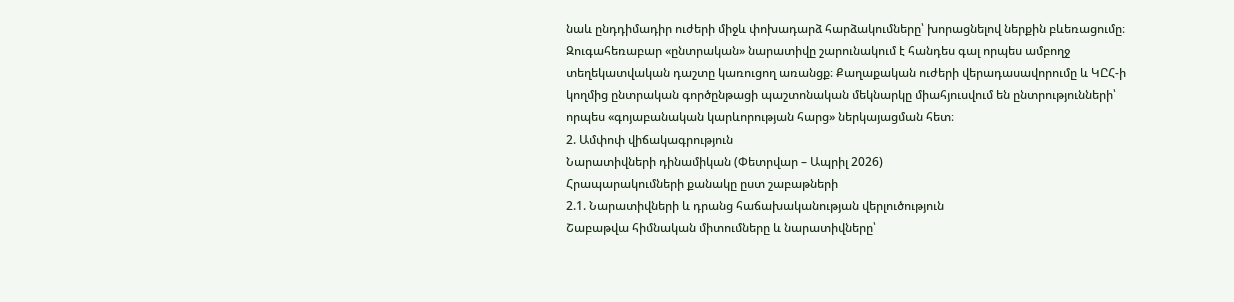նաև ընդդիմադիր ուժերի միջև փոխադարձ հարձակումները՝ խորացնելով ներքին բևեռացումը։
Զուգահեռաբար «ընտրական» նարատիվը շարունակում է հանդես գալ որպես ամբողջ տեղեկատվական դաշտը կառուցող առանցք։ Քաղաքական ուժերի վերադասավորումը և ԿԸՀ-ի կողմից ընտրական գործընթացի պաշտոնական մեկնարկը միահյուսվում են ընտրությունների՝ որպես «գոյաբանական կարևորության հարց» ներկայացման հետ։
2. Ամփոփ վիճակագրություն
Նարատիվների դինամիկան (Փետրվար – Ապրիլ 2026)
Հրապարակումների քանակը ըստ շաբաթների
2.1. Նարատիվների և դրանց հաճախականության վերլուծություն
Շաբաթվա հիմնական միտումները և նարատիվները՝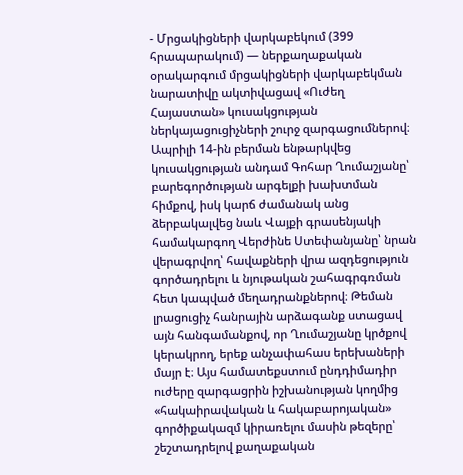- Մրցակիցների վարկաբեկում (399 հրապարակում) — ներքաղաքական օրակարգում մրցակիցների վարկաբեկման նարատիվը ակտիվացավ «Ուժեղ Հայաստան» կուսակցության ներկայացուցիչների շուրջ զարգացումներով։ Ապրիլի 14-ին բերման ենթարկվեց կուսակցության անդամ Գոհար Ղումաշյանը՝ բարեգործության արգելքի խախտման հիմքով, իսկ կարճ ժամանակ անց ձերբակալվեց նաև Վայքի գրասենյակի համակարգող Վերժինե Ստեփանյանը՝ նրան վերագրվող՝ հավաքների վրա ազդեցություն գործադրելու և նյութական շահագրգռման հետ կապված մեղադրանքներով։ Թեման լրացուցիչ հանրային արձագանք ստացավ այն հանգամանքով, որ Ղումաշյանը կրծքով կերակրող, երեք անչափահաս երեխաների մայր է։ Այս համատեքստում ընդդիմադիր ուժերը զարգացրին իշխանության կողմից «հակաիրավական և հակաբարոյական» գործիքակազմ կիրառելու մասին թեզերը՝ շեշտադրելով քաղաքական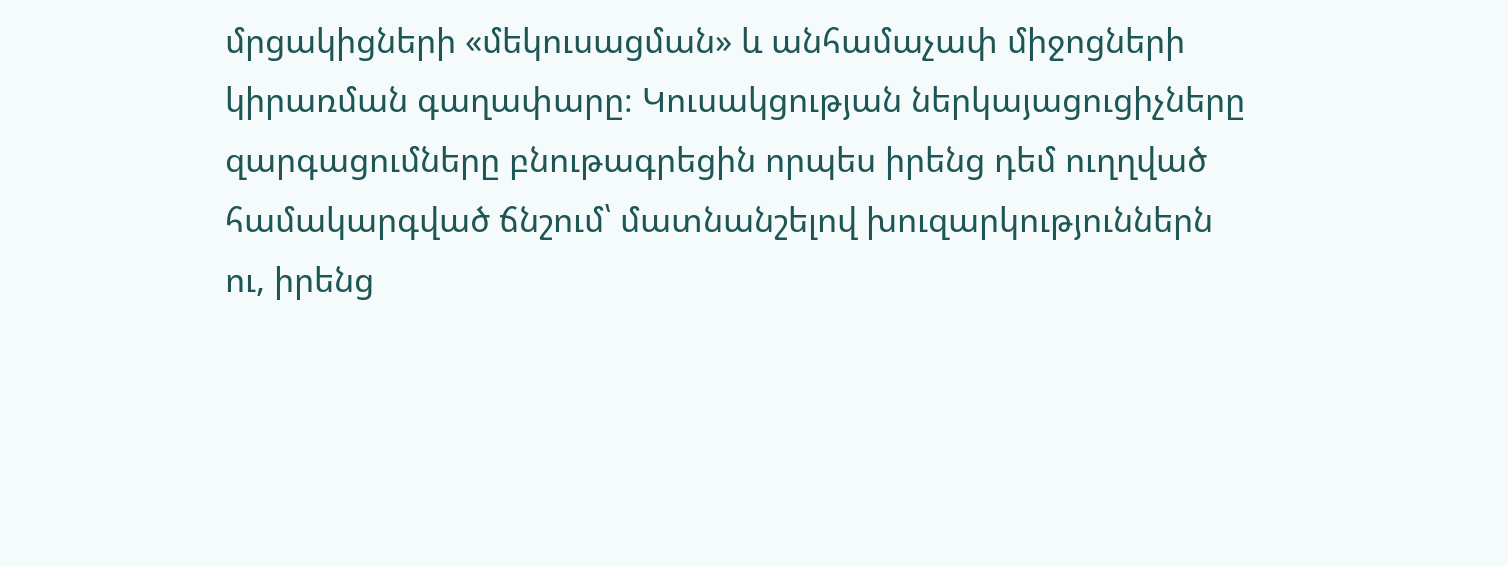մրցակիցների «մեկուսացման» և անհամաչափ միջոցների կիրառման գաղափարը։ Կուսակցության ներկայացուցիչները զարգացումները բնութագրեցին որպես իրենց դեմ ուղղված համակարգված ճնշում՝ մատնանշելով խուզարկություններն ու, իրենց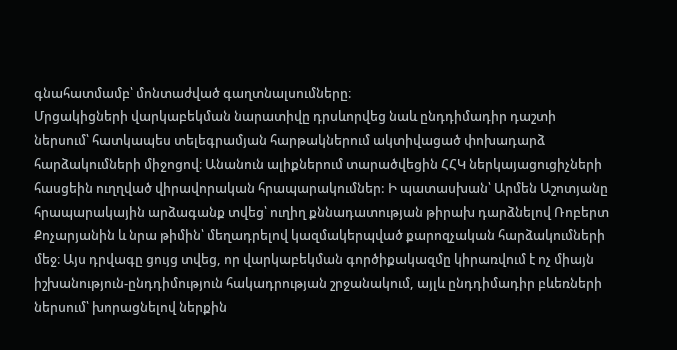գնահատմամբ՝ մոնտաժված գաղտնալսումները։
Մրցակիցների վարկաբեկման նարատիվը դրսևորվեց նաև ընդդիմադիր դաշտի ներսում՝ հատկապես տելեգրամյան հարթակներում ակտիվացած փոխադարձ հարձակումների միջոցով։ Անանուն ալիքներում տարածվեցին ՀՀԿ ներկայացուցիչների հասցեին ուղղված վիրավորական հրապարակումներ: Ի պատասխան՝ Արմեն Աշոտյանը հրապարակային արձագանք տվեց՝ ուղիղ քննադատության թիրախ դարձնելով Ռոբերտ Քոչարյանին և նրա թիմին՝ մեղադրելով կազմակերպված քարոզչական հարձակումների մեջ։ Այս դրվագը ցույց տվեց, որ վարկաբեկման գործիքակազմը կիրառվում է ոչ միայն իշխանություն-ընդդիմություն հակադրության շրջանակում, այլև ընդդիմադիր բևեռների ներսում՝ խորացնելով ներքին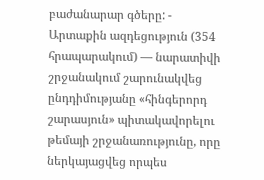բաժանարար գծերը: - Արտաքին ազդեցություն (354 հրապարակում) — նարատիվի շրջանակում շարունակվեց ընդդիմությանը «հինգերորդ շարասյուն» պիտակավորելու թեմայի շրջանառությունը, որը ներկայացվեց որպես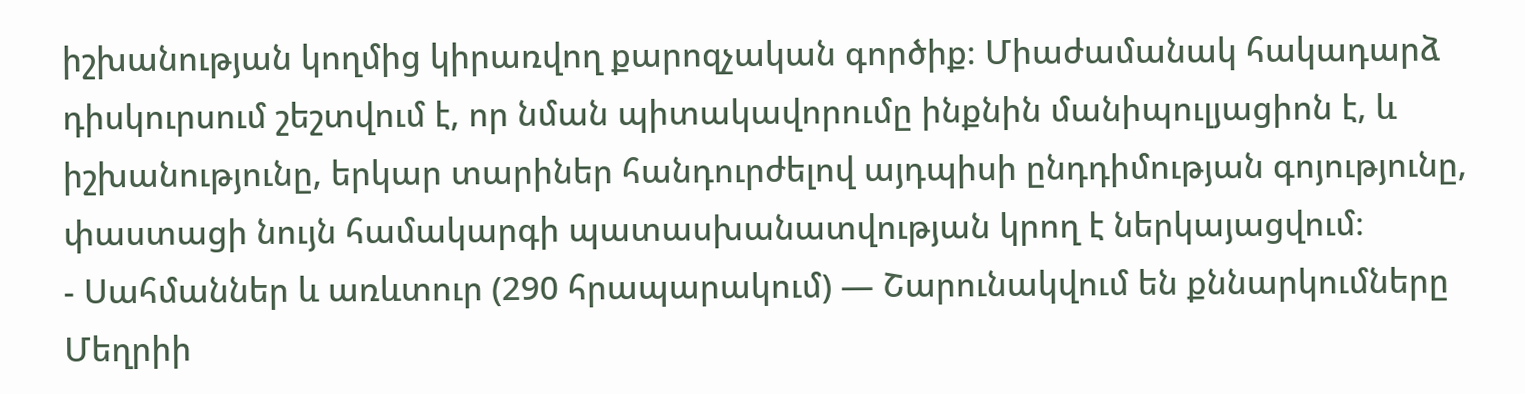իշխանության կողմից կիրառվող քարոզչական գործիք։ Միաժամանակ հակադարձ դիսկուրսում շեշտվում է, որ նման պիտակավորումը ինքնին մանիպուլյացիոն է, և իշխանությունը, երկար տարիներ հանդուրժելով այդպիսի ընդդիմության գոյությունը, փաստացի նույն համակարգի պատասխանատվության կրող է ներկայացվում։
- Սահմաններ և առևտուր (290 հրապարակում) — Շարունակվում են քննարկումները Մեղրիի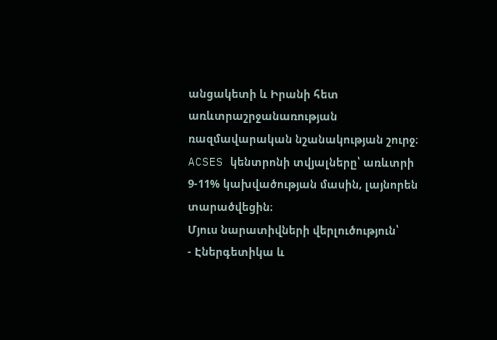անցակետի և Իրանի հետ առևտրաշրջանառության ռազմավարական նշանակության շուրջ։ ACSES կենտրոնի տվյալները՝ առևտրի 9-11% կախվածության մասին, լայնորեն տարածվեցին։
Մյուս նարատիվների վերլուծություն՝
- Էներգետիկա և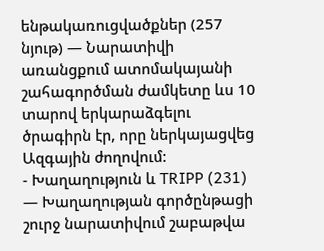ենթակառուցվածքներ (257 նյութ) — Նարատիվի առանցքում ատոմակայանի շահագործման ժամկետը ևս 10 տարով երկարաձգելու ծրագիրն էր, որը ներկայացվեց Ազգային ժողովում:
- Խաղաղություն և TRIPP (231) — Խաղաղության գործընթացի շուրջ նարատիվում շաբաթվա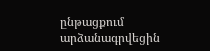ընթացքում արձանագրվեցին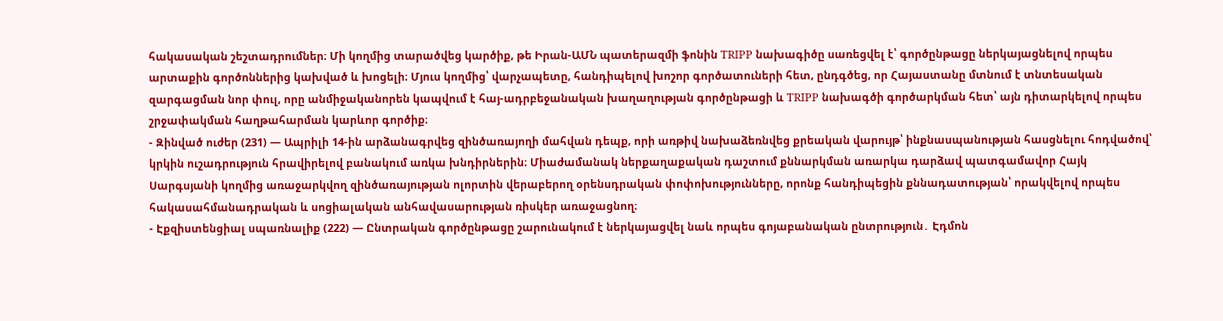հակասական շեշտադրումներ։ Մի կողմից տարածվեց կարծիք, թե Իրան-ԱՄՆ պատերազմի ֆոնին TRIPP նախագիծը սառեցվել է՝ գործընթացը ներկայացնելով որպես արտաքին գործոններից կախված և խոցելի։ Մյուս կողմից՝ վարչապետը, հանդիպելով խոշոր գործատուների հետ, ընդգծեց, որ Հայաստանը մտնում է տնտեսական զարգացման նոր փուլ, որը անմիջականորեն կապվում է հայ-ադրբեջանական խաղաղության գործընթացի և TRIPP նախագծի գործարկման հետ՝ այն դիտարկելով որպես շրջափակման հաղթահարման կարևոր գործիք։
- Զինված ուժեր (231) — Ապրիլի 14-ին արձանագրվեց զինծառայողի մահվան դեպք, որի առթիվ նախաձեռնվեց քրեական վարույթ՝ ինքնասպանության հասցնելու հոդվածով՝ կրկին ուշադրություն հրավիրելով բանակում առկա խնդիրներին։ Միաժամանակ ներքաղաքական դաշտում քննարկման առարկա դարձավ պատգամավոր Հայկ Սարգսյանի կողմից առաջարկվող զինծառայության ոլորտին վերաբերող օրենսդրական փոփոխությունները, որոնք հանդիպեցին քննադատության՝ որակվելով որպես հակասահմանադրական և սոցիալական անհավասարության ռիսկեր առաջացնող։
- Էքզիստենցիալ սպառնալիք (222) — Ընտրական գործընթացը շարունակում է ներկայացվել նաև որպես գոյաբանական ընտրություն․ Էդմոն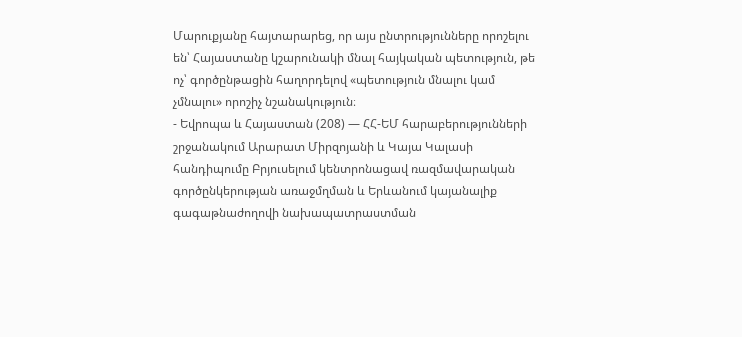Մարուքյանը հայտարարեց, որ այս ընտրությունները որոշելու են՝ Հայաստանը կշարունակի մնալ հայկական պետություն, թե ոչ՝ գործընթացին հաղորդելով «պետություն մնալու կամ չմնալու» որոշիչ նշանակություն։
- Եվրոպա և Հայաստան (208) — ՀՀ-ԵՄ հարաբերությունների շրջանակում Արարատ Միրզոյանի և Կայա Կալասի հանդիպումը Բրյուսելում կենտրոնացավ ռազմավարական գործընկերության առաջմղման և Երևանում կայանալիք գագաթնաժողովի նախապատրաստման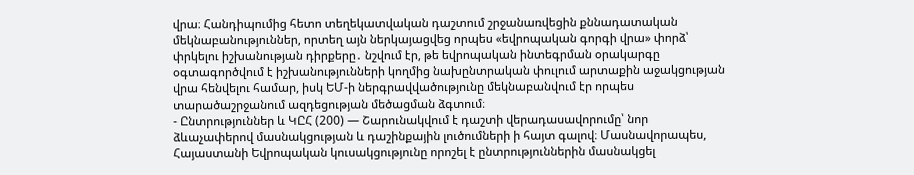վրա։ Հանդիպումից հետո տեղեկատվական դաշտում շրջանառվեցին քննադատական մեկնաբանություններ, որտեղ այն ներկայացվեց որպես «եվրոպական գորգի վրա» փորձ՝ փրկելու իշխանության դիրքերը․ նշվում էր, թե եվրոպական ինտեգրման օրակարգը օգտագործվում է իշխանությունների կողմից նախընտրական փուլում արտաքին աջակցության վրա հենվելու համար, իսկ ԵՄ-ի ներգրավվածությունը մեկնաբանվում էր որպես տարածաշրջանում ազդեցության մեծացման ձգտում։
- Ընտրություններ և ԿԸՀ (200) — Շարունակվում է դաշտի վերադասավորումը՝ նոր ձևաչափերով մասնակցության և դաշինքային լուծումների ի հայտ գալով։ Մասնավորապես, Հայաստանի Եվրոպական կուսակցությունը որոշել է ընտրություններին մասնակցել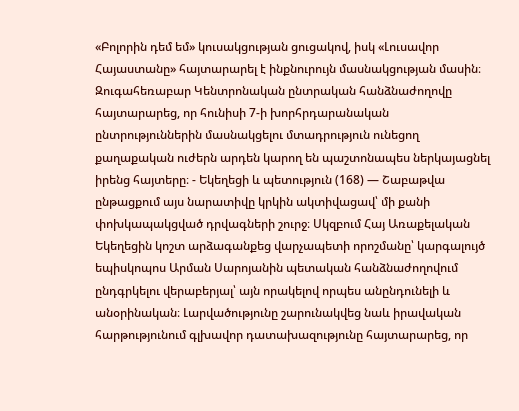«Բոլորին դեմ եմ» կուսակցության ցուցակով, իսկ «Լուսավոր Հայաստանը» հայտարարել է ինքնուրույն մասնակցության մասին։
Զուգահեռաբար Կենտրոնական ընտրական հանձնաժողովը հայտարարեց, որ հունիսի 7-ի խորհրդարանական ընտրություններին մասնակցելու մտադրություն ունեցող քաղաքական ուժերն արդեն կարող են պաշտոնապես ներկայացնել իրենց հայտերը։ - Եկեղեցի և պետություն (168) — Շաբաթվա ընթացքում այս նարատիվը կրկին ակտիվացավ՝ մի քանի փոխկապակցված դրվագների շուրջ։ Սկզբում Հայ Առաքելական Եկեղեցին կոշտ արձագանքեց վարչապետի որոշմանը՝ կարգալույծ եպիսկոպոս Արման Սարոյանին պետական հանձնաժողովում ընդգրկելու վերաբերյալ՝ այն որակելով որպես անընդունելի և անօրինական։ Լարվածությունը շարունակվեց նաև իրավական հարթությունում գլխավոր դատախազությունը հայտարարեց, որ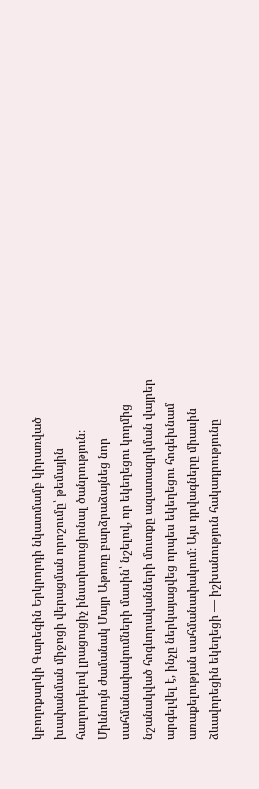կբողոքարկի Գարեգին Երկրորդի նկատմամբ կիրառված խափանման միջոցի վերացման որոշումը՝ թեմային հաղորդելով լրացուցիչ ինստիտուցիոնալ ծանրություն։ Միևնույն ժամանակ Մայր Աթոռը բարձրաձայնեց նոր սահմանափակումների մասին՝ նշելով, որ եկեղեցու կողմից նշանակված հոգևորականների մուտքը ազատազրկման վայրեր արգելվել է, ինչը ներկայացվեց որպես եկեղեցու հոգեխնամ առաքելության սահմանափակում։ Այս դրվագները միասին ձևավորեցին եկեղեցի — իշխանություն հակադրությունը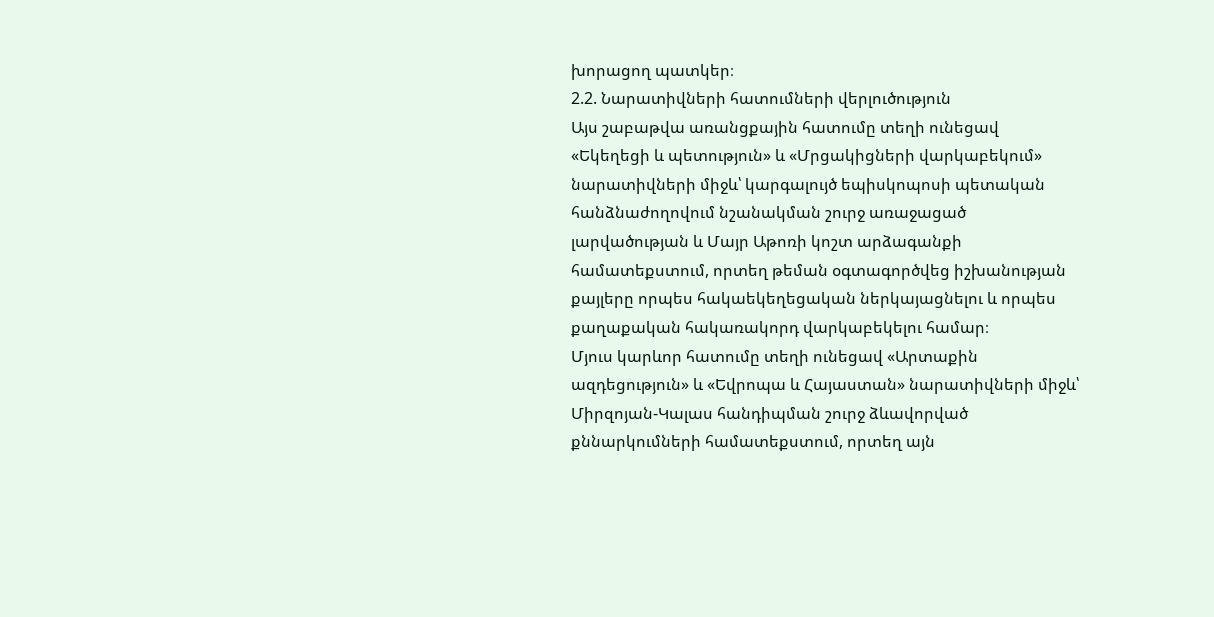խորացող պատկեր։
2.2. Նարատիվների հատումների վերլուծություն
Այս շաբաթվա առանցքային հատումը տեղի ունեցավ «Եկեղեցի և պետություն» և «Մրցակիցների վարկաբեկում» նարատիվների միջև՝ կարգալույծ եպիսկոպոսի պետական հանձնաժողովում նշանակման շուրջ առաջացած լարվածության և Մայր Աթոռի կոշտ արձագանքի համատեքստում, որտեղ թեման օգտագործվեց իշխանության քայլերը որպես հակաեկեղեցական ներկայացնելու և որպես քաղաքական հակառակորդ վարկաբեկելու համար։
Մյուս կարևոր հատումը տեղի ունեցավ «Արտաքին ազդեցություն» և «Եվրոպա և Հայաստան» նարատիվների միջև՝ Միրզոյան-Կալաս հանդիպման շուրջ ձևավորված քննարկումների համատեքստում, որտեղ այն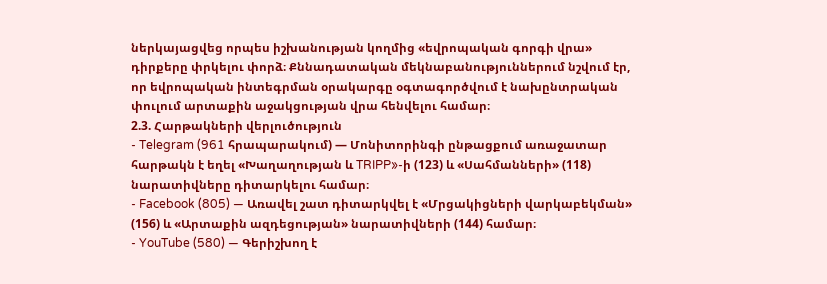ներկայացվեց որպես իշխանության կողմից «եվրոպական գորգի վրա» դիրքերը փրկելու փորձ։ Քննադատական մեկնաբանություններում նշվում էր, որ եվրոպական ինտեգրման օրակարգը օգտագործվում է նախընտրական փուլում արտաքին աջակցության վրա հենվելու համար։
2.3. Հարթակների վերլուծություն
- Telegram (961 հրապարակում) — Մոնիտորինգի ընթացքում առաջատար հարթակն է եղել «Խաղաղության և TRIPP»-ի (123) և «Սահմանների» (118) նարատիվները դիտարկելու համար։
- Facebook (805) — Առավել շատ դիտարկվել է «Մրցակիցների վարկաբեկման» (156) և «Արտաքին ազդեցության» նարատիվների (144) համար։
- YouTube (580) — Գերիշխող է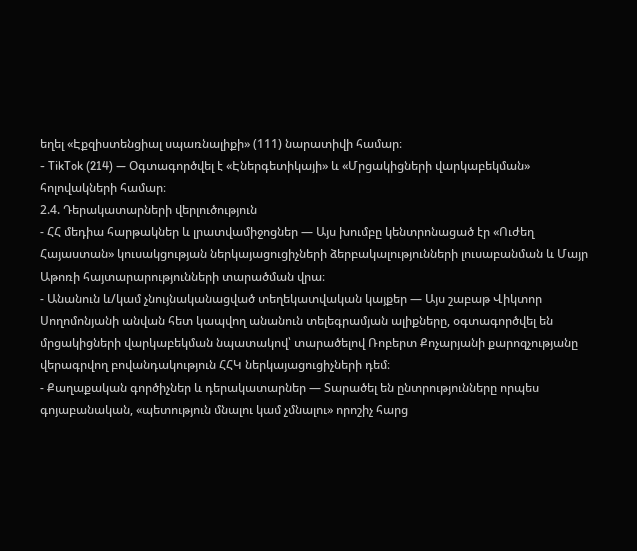եղել «Էքզիստենցիալ սպառնալիքի» (111) նարատիվի համար։
- TikTok (214) — Օգտագործվել է «Էներգետիկայի» և «Մրցակիցների վարկաբեկման» հոլովակների համար։
2.4. Դերակատարների վերլուծություն
- ՀՀ մեդիա հարթակներ և լրատվամիջոցներ — Այս խումբը կենտրոնացած էր «Ուժեղ Հայաստան» կուսակցության ներկայացուցիչների ձերբակալությունների լուսաբանման և Մայր Աթոռի հայտարարությունների տարածման վրա։
- Անանուն և/կամ չնույնականացված տեղեկատվական կայքեր — Այս շաբաթ Վիկտոր Սողոմոնյանի անվան հետ կապվող անանուն տելեգրամյան ալիքները, օգտագործվել են մրցակիցների վարկաբեկման նպատակով՝ տարածելով Ռոբերտ Քոչարյանի քարոզչությանը վերագրվող բովանդակություն ՀՀԿ ներկայացուցիչների դեմ։
- Քաղաքական գործիչներ և դերակատարներ — Տարածել են ընտրությունները որպես գոյաբանական, «պետություն մնալու կամ չմնալու» որոշիչ հարց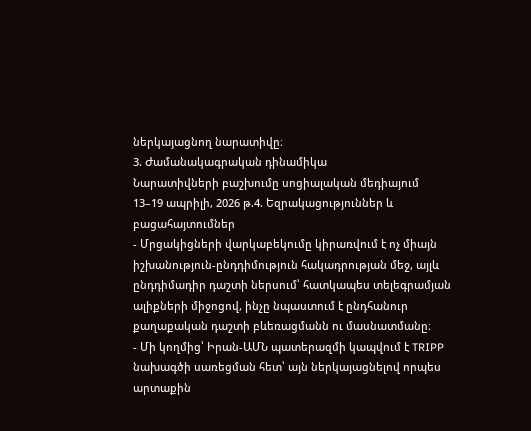ներկայացնող նարատիվը։
3. Ժամանակագրական դինամիկա
Նարատիվների բաշխումը սոցիալական մեդիայում
13–19 ապրիլի, 2026 թ.4. Եզրակացություններ և բացահայտումներ
- Մրցակիցների վարկաբեկումը կիրառվում է ոչ միայն իշխանություն-ընդդիմություն հակադրության մեջ, այլև ընդդիմադիր դաշտի ներսում՝ հատկապես տելեգրամյան ալիքների միջոցով, ինչը նպաստում է ընդհանուր քաղաքական դաշտի բևեռացմանն ու մասնատմանը։
- Մի կողմից՝ Իրան-ԱՄՆ պատերազմի կապվում է TRIPP նախագծի սառեցման հետ՝ այն ներկայացնելով որպես արտաքին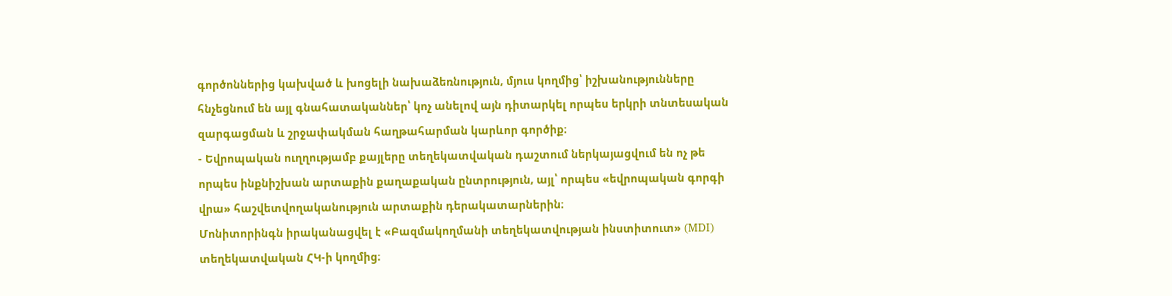գործոններից կախված և խոցելի նախաձեռնություն, մյուս կողմից՝ իշխանությունները հնչեցնում են այլ գնահատականներ՝ կոչ անելով այն դիտարկել որպես երկրի տնտեսական զարգացման և շրջափակման հաղթահարման կարևոր գործիք։
- Եվրոպական ուղղությամբ քայլերը տեղեկատվական դաշտում ներկայացվում են ոչ թե որպես ինքնիշխան արտաքին քաղաքական ընտրություն, այլ՝ որպես «եվրոպական գորգի վրա» հաշվետվողականություն արտաքին դերակատարներին։
Մոնիտորինգն իրականացվել է «Բազմակողմանի տեղեկատվության ինստիտուտ» (MDI) տեղեկատվական ՀԿ-ի կողմից։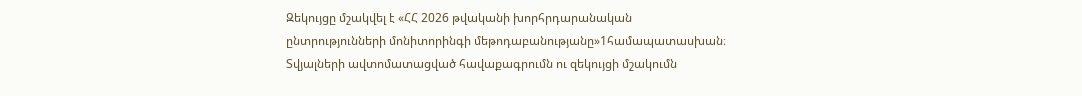Զեկույցը մշակվել է «ՀՀ 2026 թվականի խորհրդարանական ընտրությունների մոնիտորինգի մեթոդաբանությանը»1համապատասխան։ Տվյալների ավտոմատացված հավաքագրումն ու զեկույցի մշակումն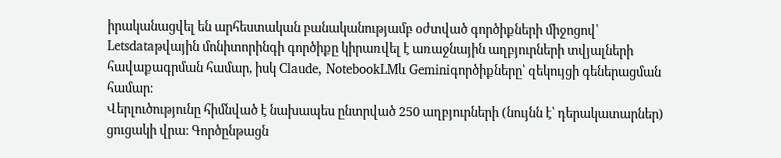իրականացվել են արհեստական բանականությամբ օժտված գործիքների միջոցով՝ Letsdataթվային մոնիտորինգի գործիքը կիրառվել է առաջնային աղբյուրների տվյալների հավաքագրման համար, իսկ Claude, NotebookLMև Geminiգործիքները՝ զեկույցի գեներացման համար։
Վերլուծությունը հիմնված է նախապես ընտրված 250 աղբյուրների (նույնն է՝ դերակատարներ) ցուցակի վրա։ Գործընթացն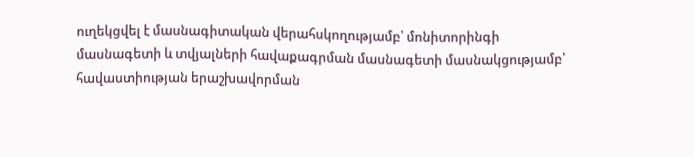ուղեկցվել է մասնագիտական վերահսկողությամբ՝ մոնիտորինգի մասնագետի և տվյալների հավաքագրման մասնագետի մասնակցությամբ՝ հավաստիության երաշխավորման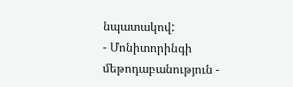նպատակով:
- Մոնիտորինգի մեթոդաբանություն -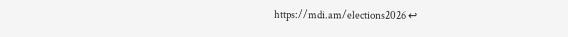https://mdi.am/elections2026 ↩